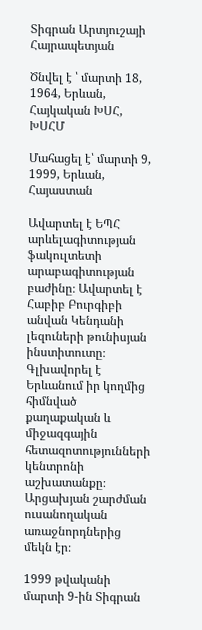Տիգրան Արտյուշայի Հայրապետյան

Ծնվել է ՝ մարտի 18, 1964, Երևան, Հայկական ԽՍՀ, ԽՍՀՄ

Մահացել է՝ մարտի 9, 1999, Երևան, Հայաստան

Ավարտել է ԵՊՀ արևելագիտության ֆակուլտետի արաբագիտության բաժինը։ Ավարտել է Հաբիբ Բուրգիբի անվան Կենդանի լեզուների թունիսյան ինստիտուտը։ Գլխավորել է Երևանում իր կողմից հիմնված քաղաքական և միջազգային հետազոտությունների կենտրոնի աշխատանքը։ Արցախյան շարժման ուսանողական առաջնորդներից մեկն էր։

1999 թվականի մարտի 9-ին Տիգրան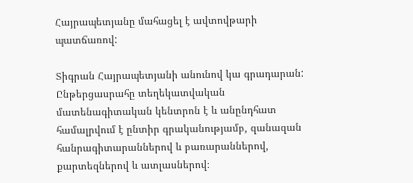Հայրապետյանը մահացել է ավտովթարի պատճառով:

Տիգրան Հայրապետյանի անունով կա գրադարան: Ընթերցասրահը տեղեկատվական մատենագիտական կենտրոն է և անընդհատ համալրվում է ընտիր գրականությամբ, զանազան հանրագիտարաններով և բառարաններով, քարտեզներով և ատլասներով։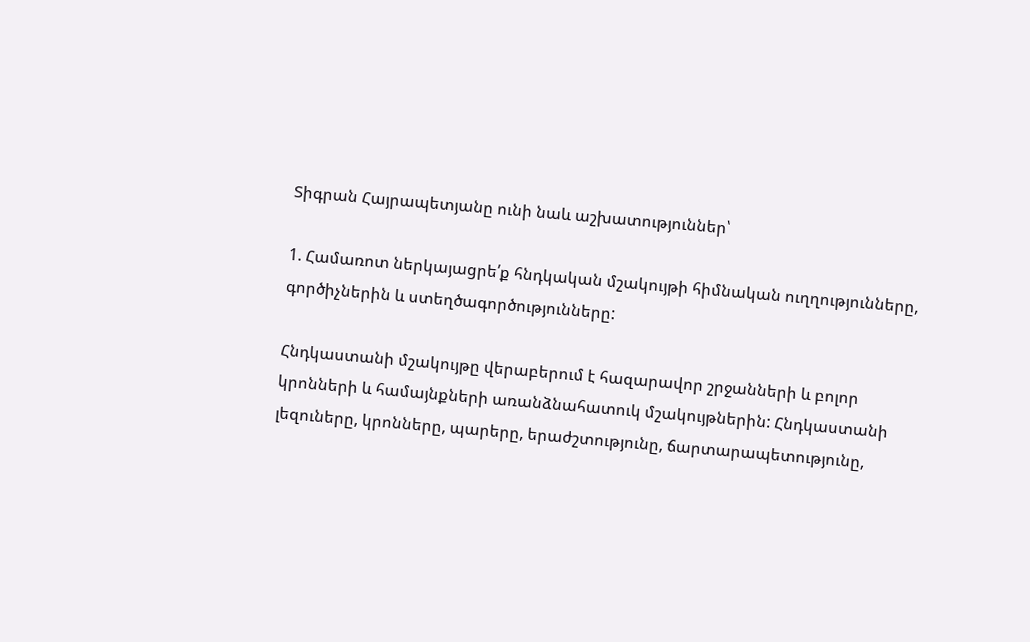Տիգրան Հայրապետյանը ունի նաև աշխատություններ՝

1. Համառոտ ներկայացրե՛ք հնդկական մշակույթի հիմնական ուղղությունները, գործիչներին և ստեղծագործությունները:

Հնդկաստանի մշակույթը վերաբերում է հազարավոր շրջանների և բոլոր կրոնների և համայնքների առանձնահատուկ մշակույթներին: Հնդկաստանի լեզուները, կրոնները, պարերը, երաժշտությունը, ճարտարապետությունը,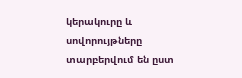կերակուրը և սովորույթները տարբերվում են ըստ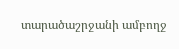տարածաշրջանի ամբողջ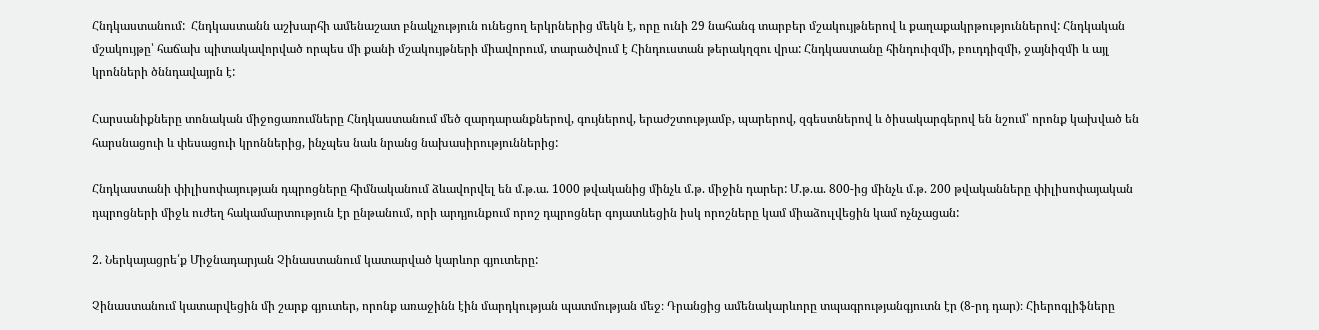Հնդկաստանում:  Հնդկաստանն աշխարհի ամենաշատ բնակչություն ունեցող երկրներից մեկն է, որը ունի 29 նահանգ տարբեր մշակույթներով և քաղաքակրթություններով: Հնդկական մշակույթը՝ հաճախ պիտակավորված որպես մի քանի մշակույթների միավորում, տարածվում է Հինդուստան թերակղզու վրա: Հնդկաստանը հինդուիզմի, բուդդիզմի, ջայնիզմի և այլ կրոնների ծննդավայրն է:

Հարսանիքները տոնական միջոցառումները Հնդկաստանում մեծ զարդարանքներով, գույներով, երաժշտությամբ, պարերով, զգեստներով և ծիսակարգերով են նշում՝ որոնք կախված են հարսնացուի և փեսացուի կրոններից, ինչպես նաև նրանց նախասիրություններից:

Հնդկաստանի փիլիսոփայության դպրոցները հիմնականում ձևավորվել են մ.թ.ա. 1000 թվականից մինչև մ.թ. միջին դարեր: Մ.թ.ա. 800-ից մինչև մ.թ. 200 թվականները փիլիսոփայական դպրոցների միջև ուժեղ հակամարտություն էր ընթանում, որի արդյունքում որոշ դպրոցներ գոյատևեցին իսկ որոշները կամ միաձուլվեցին կամ ոչնչացան:

2. Ներկայացրե՛ք Միջնադարյան Չինաստանում կատարված կարևոր գյուտերը:

Չինաստանում կատարվեցին մի շարք գյուտեր, որոնք առաջինն էին մարդկության պատմության մեջ։ Դրանցից ամենակարևորը տպագրությանգյուտն էր (8-րդ դար)։ Հիերոգլիֆները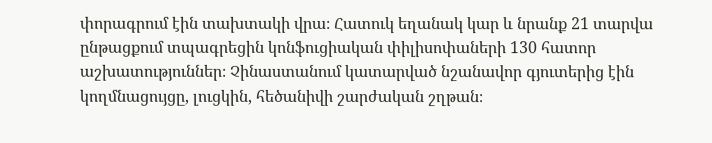փորագրում էին տախտակի վրա։ Հատուկ եղանակ կար և նրանք 21 տարվա ընթացքում տպագրեցին կոնֆուցիական փիլիսոփաների 130 հատոր աշխատություններ։ Չինաստանում կատարված նշանավոր գյուտերից էին կողմնացույցը, լուցկին, հեծանիվի շարժական շղթան։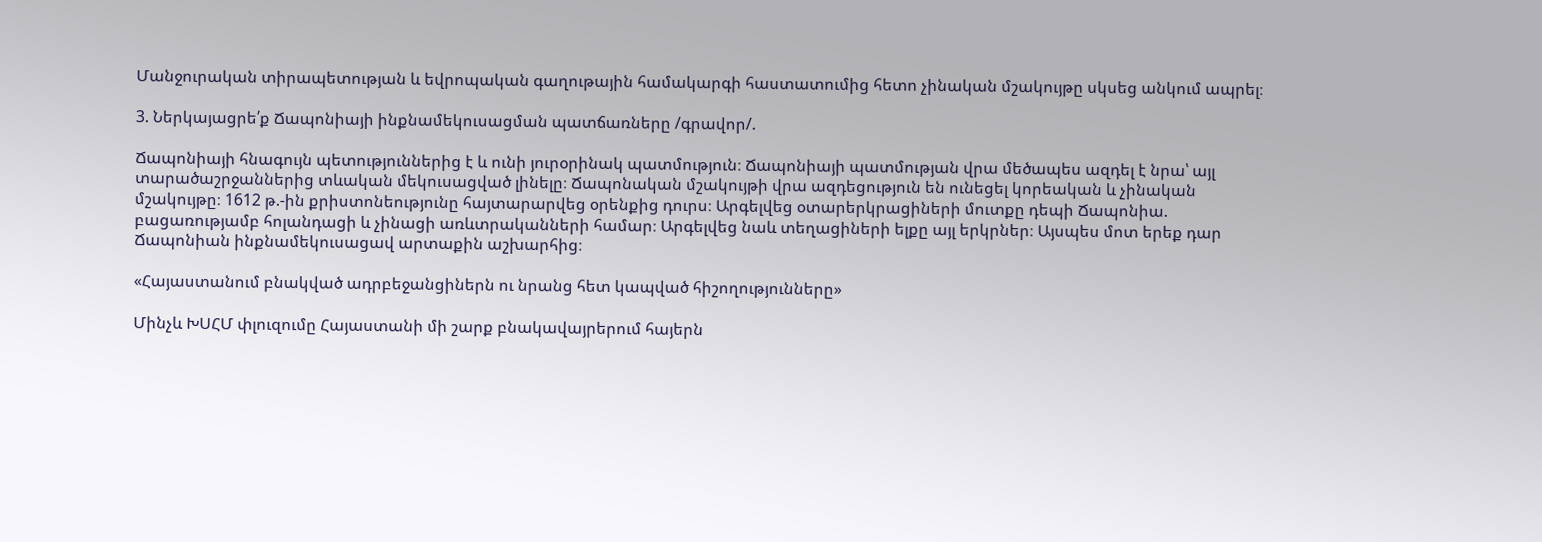Մանջուրական տիրապետության և եվրոպական գաղութային համակարգի հաստատումից հետո չինական մշակույթը սկսեց անկում ապրել։

3. Ներկայացրե՛ք Ճապոնիայի ինքնամեկուսացման պատճառները /գրավոր/.

Ճապոնիայի հնագույն պետություններից է և ունի յուրօրինակ պատմություն։ Ճապոնիայի պատմության վրա մեծապես ազդել է նրա՝ այլ տարածաշրջաններից տևական մեկուսացված լինելը։ Ճապոնական մշակույթի վրա ազդեցություն են ունեցել կորեական և չինական մշակույթը։ 1612 թ.-ին քրիստոնեությունը հայտարարվեց օրենքից դուրս։ Արգելվեց օտարերկրացիների մուտքը դեպի Ճապոնիա. բացառությամբ հոլանդացի և չինացի առևտրականների համար։ Արգելվեց նաև տեղացիների ելքը այլ երկրներ։ Այսպես մոտ երեք դար Ճապոնիան ինքնամեկուսացավ արտաքին աշխարհից։

«Հայաստանում բնակված ադրբեջանցիներն ու նրանց հետ կապված հիշողությունները»

Մինչև ԽՍՀՄ փլուզումը Հայաստանի մի շարք բնակավայրերում հայերն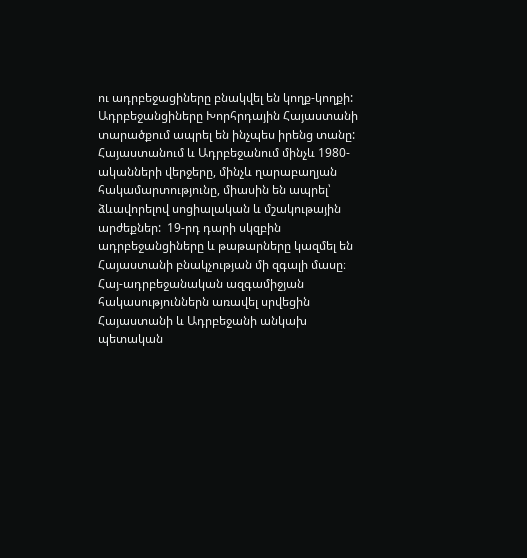ու ադրբեջացիները բնակվել են կողք-կողքի: Ադրբեջանցիները Խորհրդային Հայաստանի տարածքում ապրել են ինչպես իրենց տանը: Հայաստանում և Ադրբեջանում մինչև 1980-ականների վերջերը, մինչև ղարաբաղյան հակամարտությունը, միասին են ապրել՝ ձևավորելով սոցիալական և մշակութային արժեքներ:  19-րդ դարի սկզբին ադրբեջանցիները և թաթարները կազմել են Հայաստանի բնակչության մի զգալի մասը։   Հայ-ադրբեջանական ազգամիջյան հակասություններն առավել սրվեցին Հայաստանի և Ադրբեջանի անկախ պետական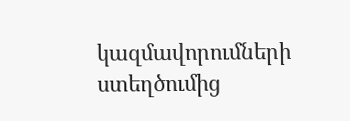կազմավորումների ստեղծումից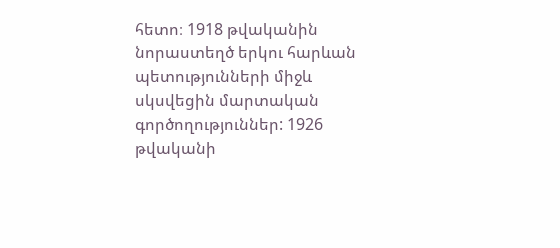հետո։ 1918 թվականին նորաստեղծ երկու հարևան պետությունների միջև սկսվեցին մարտական գործողություններ: 1926 թվականի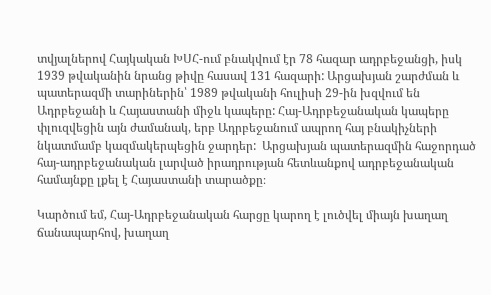տվյալներով Հայկական ԽՍՀ-ում բնակվում էր 78 հազար ադրբեջանցի, իսկ 1939 թվականին նրանց թիվը հասավ 131 հազարի: Արցախյան շարժման և պատերազմի տարիներին՝ 1989 թվականի հուլիսի 29-ին խզվում են Ադրբեջանի և Հայաստանի միջև կապերը: Հայ-Ադրբեջանական կապերը փլուզվեցին այն ժամանակ, երբ Ադրբեջանում ապրող հայ բնակիչների նկատմամբ կազմակերպեցին ջարդեր:  Արցախյան պատերազմին հաջորդած հայ-ադրբեջանական լարված իրադրության հետևանքով ադրբեջանական համայնքը լքել է Հայաստանի տարածքը։

Կարծում եմ, Հայ-Ադրբեջանական հարցը կարող է լուծվել միայն խաղաղ ճանապարհով, խաղաղ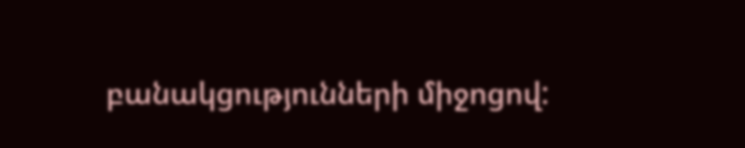բանակցությունների միջոցով: